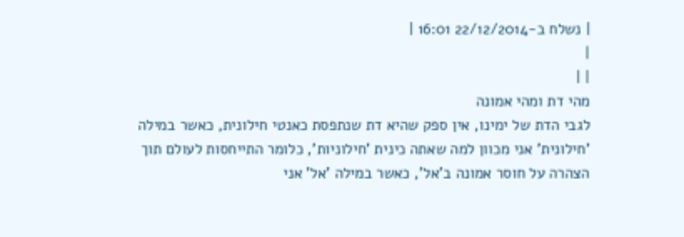| נשלח ב-22/12/2014 16:01 |
|
| |
מהי דת ומהי אמונה
לגבי הדת של ימינו, אין ספק שהיא דת שנתפסת כאנטי חילונית, כאשר במילה 'חילונית' אני מכוון למה שאתה כינית 'חילוניות', כלומר התייחסות לעולם תוך הצהרה על חוסר אמונה ב'אל', כאשר במילה 'אל' אני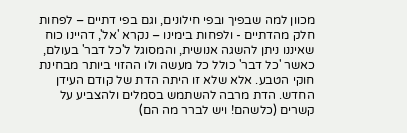מכוון למה שבפיך ובפי חילונים, וגם בפי דתיים – לפחות חלק מהדתיים - ולפחות בימינו – נקרא 'אל', דהיינו כוח שאיננו ניתן להשגה אנושית, והמסוגל ל'כל דבר' בעולם, כאשר 'כל דבר' כולל כל מעשה ולו ההזוי ביותר מבחינת חוקי הטבע. אלא שלא זו היתה הדת של קודם העידן החדש. הדת מרבה להשתמש בסמלים ולהצביע על קשרים (כלשהם! ויש לברר מה הם)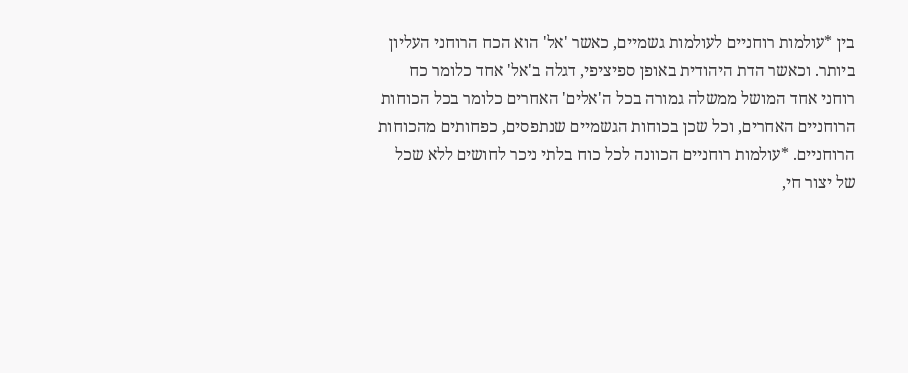בין *עולמות רוחניים לעולמות גשמיים, כאשר 'אל' הוא הכח הרוחני העליון ביותר. וכאשר הדת היהודית באופן ספיציפי, דגלה ב'אל' אחד כלומר כח רוחני אחד המושל ממשלה גמורה בכל ה'אלים' האחרים כלומר בכל הכוחות הרוחניים האחרים, וכל שכן בכוחות הגשמיים שנתפסים, כפחותים מהכוחות הרוחניים. *עולמות רוחניים הכוונה לכל כוח בלתי ניכר לחושים ללא שכל של יצור חי,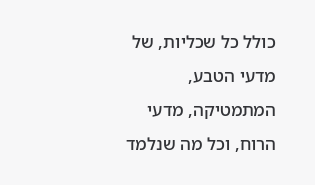כולל כל שכליות, של מדעי הטבע, המתמטיקה, מדעי הרוח, וכל מה שנלמד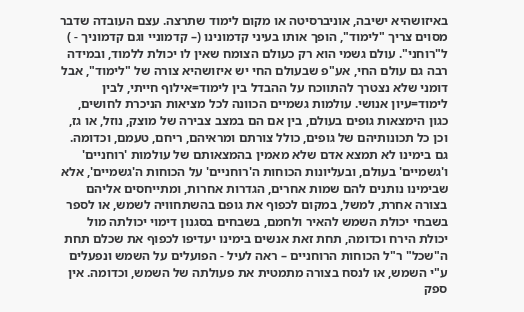באיזושהיא ישיבה, אוניברסיטה או מקום לימוד שתרצה. עצם העובדה שדבר מסוים צריך "לימוד", הופך אותו בעיני קדמונינו (– קדמוניי וגם קדמוניך - ) ל"רוחני". עולם גשמי הוא רק כעולם הצומח שאין לו יכולת ללמוד, ובמידה רבה גם עולם החי, אע"פ שבעולם החי יש איזושהיא צורה של "לימוד", אבל דומני שלא נצטרך להתווכח על ההבדל בין לימוד=אילוף חייתי, לבין לימוד=עיון אנושי. עולמות גשמיים הכוונה לכל מציאות הניכרת לחושים, כגון הימצאות גופים בעולם, בין אם הם במצב צבירה של מוצק, נוזל, או גז, וכן כל תכונותיהם של גופים, כולל צורתם ומראיהם, ריחם, טעמם, וכדומה. גם בימינו לא תמצא אדם שלא מאמין בהמצאותם של עולמות 'רוחניים' ו'גשמיים' בעולם, ובעליונות הכוחות ה'רוחניים' על הכוחות ה'גשמיים', אלא שבימינו נותנים להם שמות אחרים, הגדרות אחרות, ומתייחסים אליהם בצורה אחרת, למשל, במקום לכפוף את גופם בהשתחוויה לשמש, או לספר בשבחי יכולת השמש להאיר ולחמם, בשבחים בסגנון דימוי יכולתה מול יכולת הירח וכדומה, תחת זאת אנשים בימינו יעדיפו לכפוף את שכלם תחת ה"שכל" ר"ל הכוחות הרוחניים – ראה לעיל - הפועלים על השמש ונפעלים ע"י השמש, או לנסח בצורה מתמטית את פעולתה של השמש, וכדומה. אין ספק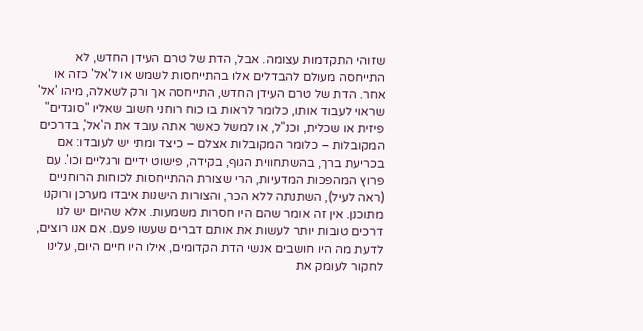שזוהי התקדמות עצומה. אבל, הדת של טרם העידן החדש, לא התייחסה מעולם להבדלים אלו בהתייחסות לשמש או ל'אל' כזה או אחר. הדת של טרם העידן החדש, התייחסה אך ורק לשאלה, מיהו 'אל' שראוי לעבוד אותו, כלומר לראות בו כוח רוחני חשוב שאליו "סוגדים" פיזית או שכלית, וכנ"ל, או למשל כאשר אתה עובד את ה'אל', בדרכים המקובלות – כלומר המקובלות אצלם – כיצד ומתי יש לעובדו: אם בכריעת ברך, בהשתחווית הגוף, בקידה, פישוט ידיים ורגליים וכו'. עם פרוץ המהפכות המדעיות, הרי שצורת ההתייחסות לכוחות הרוחניים (ראה לעיל), השתנתה ללא הכר, והצורות הישנות איבדו מערכן ורוקנו מתוכנן. אין זה אומר שהם היו חסרות משמעות. אלא שהיום יש לנו דרכים טובות יותר לעשות את אותם דברים שעשו פעם. אם אנו רוצים, לדעת מה היו חושבים אנשי הדת הקדומים, אילו היו חיים היום, עלינו לחקור לעומק את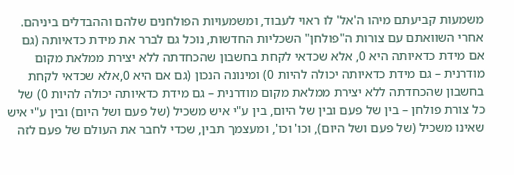משמעות קביעתם מיהו ה'אל' לו ראוי לעבוד, ומשמעויות הפולחנים שלהם וההבדלים ביניהם. אחרי השוואתם עם צורות ה"פולחן" השכליות החדשות, נוכל גם לברר את מידת כדאיותה (גם אם מידת כדאיותה היא 0, אלא שכדאי לקחת בחשבון שהכחדתה ללא יצירת ממלאת מקום מודרנית – גם מידת כדאיותה יכולה להיות 0) ומינונה הנכון (גם אם היא 0,אלא שכדאי לקחת בחשבון שהכחדתה ללא יצירת ממלאת מקום מודרנית – גם מידת כדאיותה יכולה להיות 0) של כל צורת פולחן – בין של פעם ובין של היום, בין ע"י איש משכיל (של פעם ושל היום) ובין ע"י איש שאינו משכיל (של פעם ושל היום), וכו' וכו', ומעצמך תבין, שכדי לחבר את העולם של פעם לזה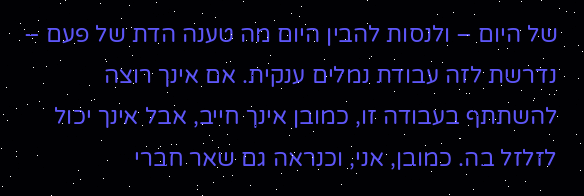של היום – ולנסות להבין היום מה טענה הדת של פעם – נדרשת לזה עבודת נמלים ענקית. אם אינך רוצה להשתתף בעבודה זו, כמובן אינך חייב, אבל אינך יכול לזלזל בה. כמובן, אני, וכנראה גם שאר חברי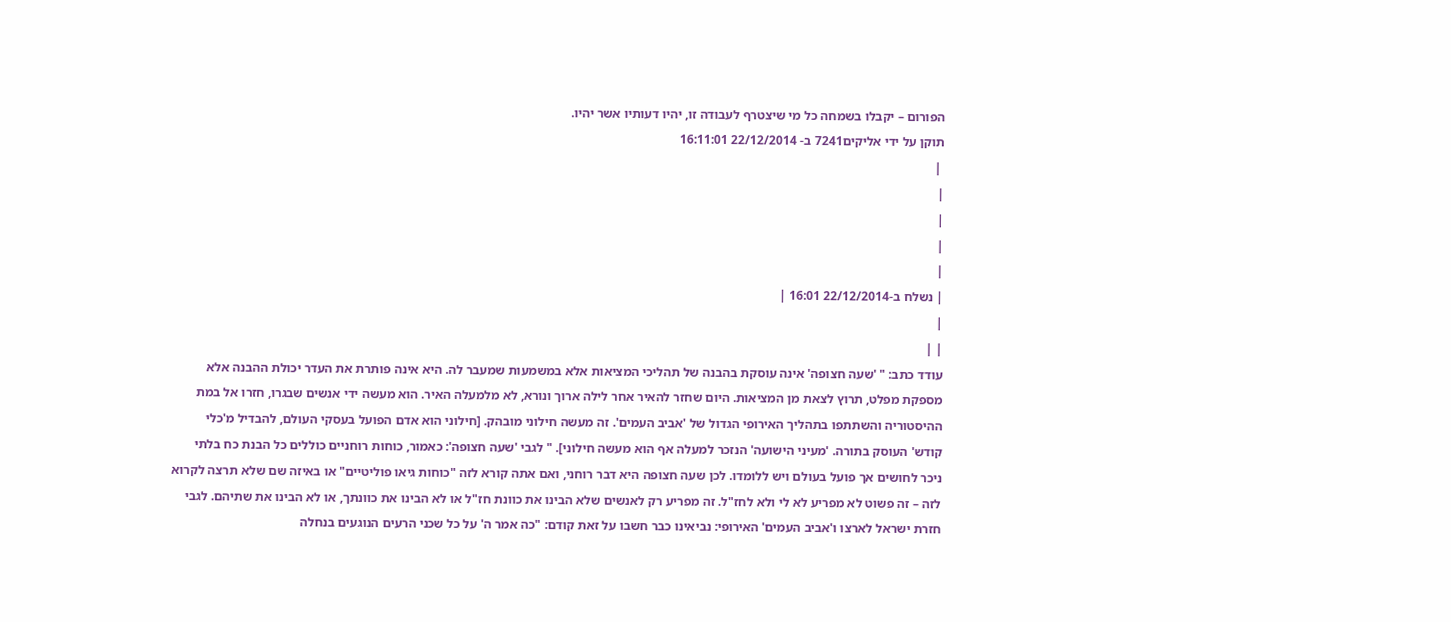הפורום – יקבלו בשמחה כל מי שיצטרף לעבודה זו, יהיו דעותיו אשר יהיו.
תוקן על ידי אליקים7241 ב- 22/12/2014 16:11:01
 |
|
|
|
|
| נשלח ב-22/12/2014 16:01 |
|
| |
עודד כתב: " 'שעה חצופה' אינה עוסקת בהבנה של תהליכי המציאות אלא במשמעות שמעבר לה. היא אינה פותרת את העדר יכולת ההבנה אלא מספקת מפלט, תרוץ לצאת מן המציאות. היום שחזר להאיר אחר לילה ארוך ונורא, לא מלמעלה האיר. הוא מעשה ידי אנשים שבגרו, חזרו אל במת ההיסטוריה והשתתפו בתהליך האירופי הגדול של 'אביב העמים'. זה מעשה חילוני מובהק. [חילוני הוא אדם הפועל בעסקי העולם, להבדיל מ'כלי קודש' העוסק בתורה. 'מעיני הישועה' הנזכר למעלה אף הוא מעשה חילוני]. " לגבי 'שעה חצופה': כאמור, כוחות רוחניים כוללים כל הבנת כח בלתי ניכר לחושים אך פועל בעולם ויש ללומדו. לכן שעה חצופה היא דבר רוחני, ואם אתה קורא לזה "כוחות גיאו פוליטיים" או באיזה שם שלא תרצה לקרוא לזה – זה פשוט לא מפריע לא לי ולא לחז"ל. זה מפריע רק לאנשים שלא הבינו את כוונת חז"ל או לא הבינו את כוונתך, או לא הבינו את שתיהם. לגבי חזרת ישראל לארצו ו'אביב העמים' האירופי: נביאינו כבר חשבו על זאת קודם: "כה אמר ה' על כל שכני הרעים הנוגעים בנחלה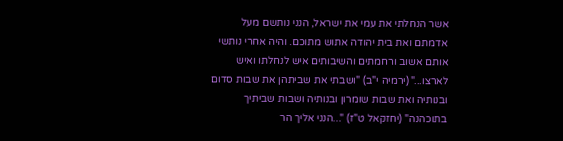אשר הנחלתי את עמי את ישראל, הנני נותשם מעל אדמתם ואת בית יהודה אתוש מתוכם. והיה אחרי נותשי אותם אשוב ורחמתים והשיבותים איש לנחלתו ואיש לארצו..." (ירמיה י"ב) "ושבתי את שביתהן את שבות סדום ובנותיה ואת שבות שומרון ובנותיה ושבות שביתיך בתוכהנה" (יחזקאל ט"ז) "...הנני אליך הר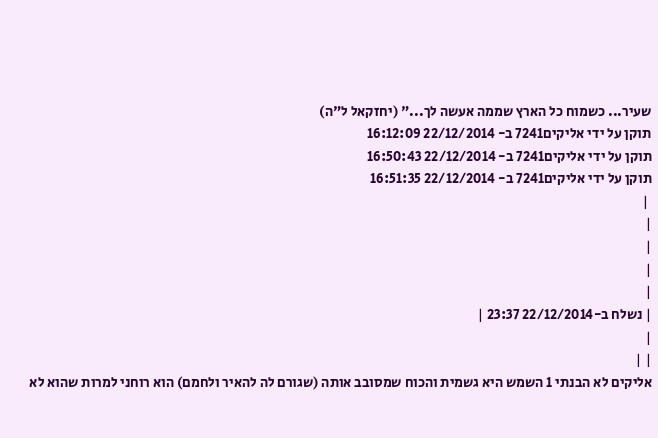שעיר... כשמוח כל הארץ שממה אעשה לך..." (יחזקאל ל"ה)
תוקן על ידי אליקים7241 ב- 22/12/2014 16:12:09
תוקן על ידי אליקים7241 ב- 22/12/2014 16:50:43
תוקן על ידי אליקים7241 ב- 22/12/2014 16:51:35
 |
|
|
|
|
| נשלח ב-22/12/2014 23:37 |
|
| |
אליקים לא הבנתי 1 השמש היא גשמית והכוח שמסובב אותה (שגורם לה להאיר ולחמם) הוא רוחני למרות שהוא לא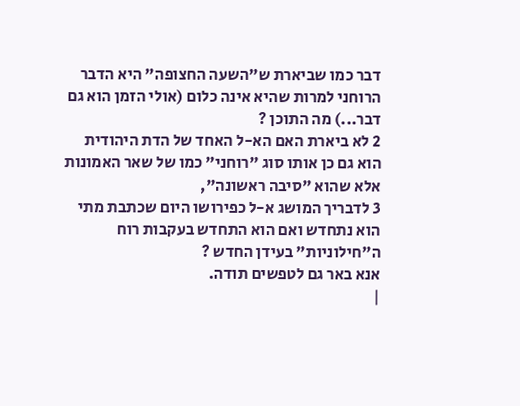דבר כמו שביארת ש"השעה החצופה" היא הדבר הרוחני למרות שהיא אינה כלום (אולי הזמן הוא גם דבר...) מה התוכן ?
2 לא ביארת האם הא-ל האחד של הדת היהודית הוא גם כן אותו סוג "רוחני" כמו של שאר האמונות אלא שהוא "סיבה ראשונה",
3 לדבריך המושג א-ל כפירושו היום שכתבת מתי הוא נתחדש ואם הוא התחדש בעקבות רוח ה"חילוניות" בעידן החדש ?
אנא באר גם לטפשים תודה.
|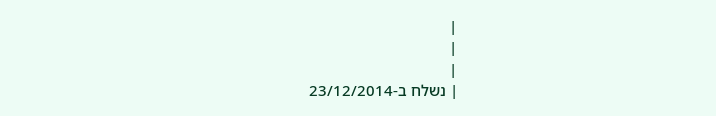|
|
|
| נשלח ב-23/12/2014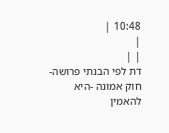10:48 |
|
| |
דת לפי הבנתי פרושה- חוק אמונה -היא להאמין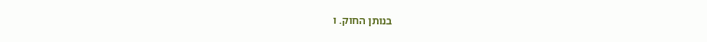בנותן החוק. ו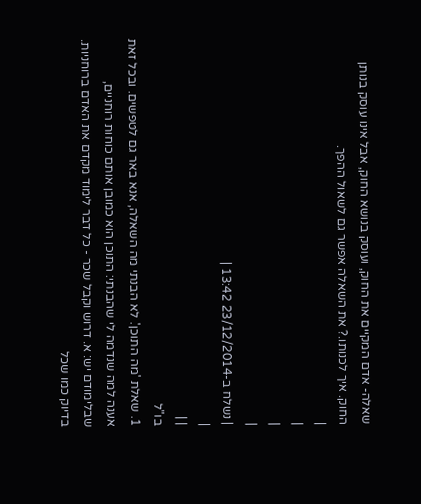שאלה- אדם המקיים את החוק, ועוסק בנושא החוק, אבל אינו עוסק בנותן החוק. איך לכנותו.? את השאלה אפשר גם לשאול ההפך.
|
|
|
|
| נשלח ב-23/12/2014 13:42 |
|
| |
בו"ל
1. שאלת 'מה התוכן'. לא הבנתי מה השאלה, אנא באר גם לטפשים. ובכל זאת אענה למה שנדמה לי שהבנתי: התוכן הוא כמובן אותם כוחות רוחניים, שבלימודם יש: א. דרוש וקבל שכר - כל דבר לימוד מקדם את האדם ברוחניות. בדיוק כמו שכל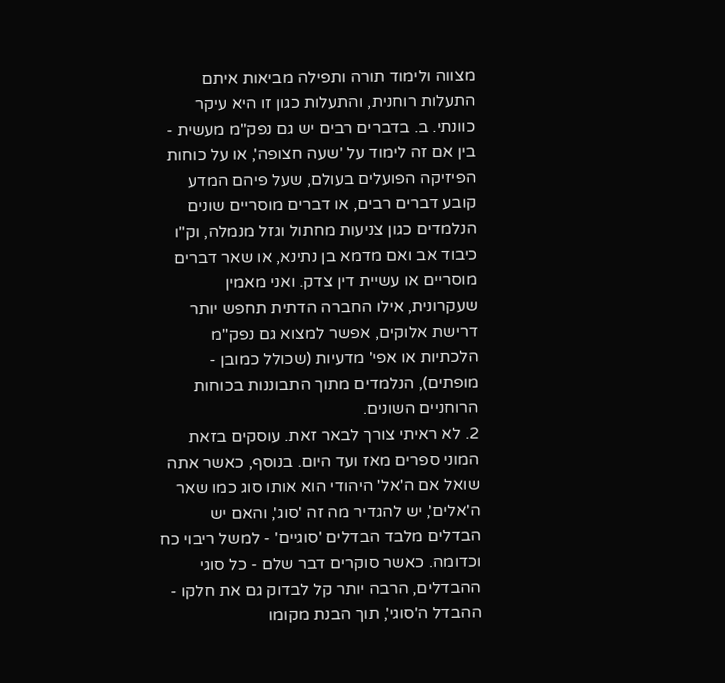מצווה ולימוד תורה ותפילה מביאות איתם התעלות רוחנית, והתעלות כגון זו היא עיקר כוונתי. ב. בדברים רבים יש גם נפק"מ מעשית - בין אם זה לימוד על 'שעה חצופה', או על כוחות הפיזיקה הפועלים בעולם, שעל פיהם המדע קובע דברים רבים, או דברים מוסריים שונים הנלמדים כגון צניעות מחתול וגזל מנמלה, וק"ו כיבוד אב ואם מדמא בן נתינא, או שאר דברים מוסריים או עשיית דין צדק. ואני מאמין שעקרונית, אילו החברה הדתית תחפש יותר דרישת אלוקים, אפשר למצוא גם נפק"מ הלכתיות או אפי' מדעיות (שכולל כמובן - מופתים), הנלמדים מתוך התבוננות בכוחות הרוחניים השונים.
2. לא ראיתי צורך לבאר זאת. עוסקים בזאת המוני ספרים מאז ועד היום. בנוסף, כאשר אתה שואל אם ה'אל' היהודי הוא אותו סוג כמו שאר ה'אלים', יש להגדיר מה זה 'סוג', והאם יש הבדלים מלבד הבדלים 'סוגיים' - למשל ריבוי כח וכדומה. כאשר סוקרים דבר שלם - כל סוגי ההבדלים, הרבה יותר קל לבדוק גם את חלקו - ההבדל ה'סוגי', תוך הבנת מקומו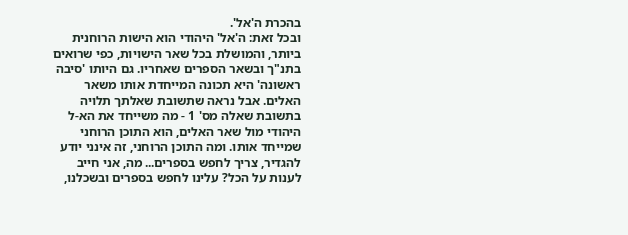בהכרת ה'אל'.
ובכל זאת: ה'אל' היהודי הוא הישות הרוחנית ביותר, והמושלת בכל שאר הישויות, כפי שרואים בתנ"ך ובשאר הספרים שאחריו. גם היותו 'סיבה ראשונה' היא תכונה המייחדת אותו משאר האלים. אבל נראה שתשובת שאלתך תלויה בתשובת שאלה מס' 1 - מה משייחד את הא-ל היהודי מול שאר האלים, הוא התוכן הרוחני שמייחד אותו. ומה התוכן הרוחני, זה אינני יודע להגדיר, צריך לחפש בספרים... מה, אני חייב לענות על הכל? עלינו לחפש בספרים ובשכלנו,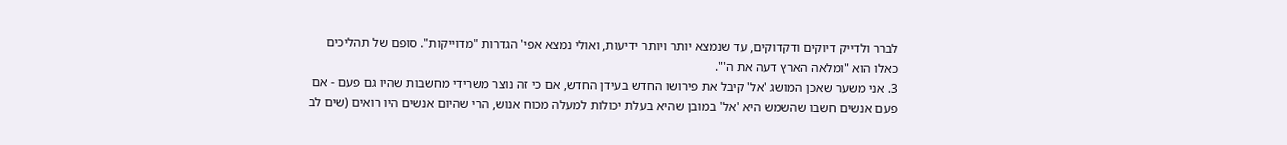לברר ולדייק דיוקים ודקדוקים, עד שנמצא יותר ויותר ידיעות, ואולי נמצא אפי' הגדרות "מדוייקות". סופם של תהליכים כאלו הוא "ומלאה הארץ דעה את ה'".
3. אני משער שאכן המושג 'אל' קיבל את פירושו החדש בעידן החדש, אם כי זה נוצר משרידי מחשבות שהיו גם פעם - אם פעם אנשים חשבו שהשמש היא 'אל' במובן שהיא בעלת יכולות למעלה מכוח אנוש, הרי שהיום אנשים היו רואים (שים לב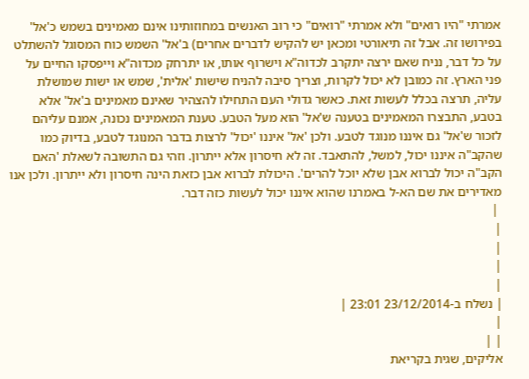אמרתי "היו רואים" ולא אמרתי "רואים" כי רוב האנשים במחוזותינו אינם מאמינים בשמש כ'אל' בפירושו זה. אבל זה תיאורטי ומכאן יש להקיש לדברים אחרים) ב'אל' השמש כוח המסוגל להשתלט על כל דבר, נניח שאם ירצה יתקרב לכדוה"א וישרוף אותו, או יתרחק מכדוה"א וייפסקו החיים על פני הארץ. זה כמובן לא יכול לקרות, וצריך סיבה להניח שישות 'אלית', שמש או ישות שמושלת עליה, תרצה בכלל לעשות זאת. כאשר גדולי העם התחילו להצהיר שאינם מאמינים ב'אל' אלא בטבע, התבצרו המאמינים בטענה ש'אל' הוא מעל הטבע. טענת המאמינים נכונה, אמנם עליהם לזכור ש'אל' גם איננו מנוגד לטבע. ולכן 'אל' איננו 'יכול' לרצות בדבר המנוגד לטבע, בדיוק כמו שהקב"ה איננו יכול, למשל, להתאבד. זה לא חיסרון אלא ייתרון. וזהי גם התשובה לשאלת 'האם הקב"ה יכול לברוא אבן שלא יוכל להרים'. היכולת לברוא אבן כזאת הינה חיסרון ולא ייתרון. ולכן אנו מאדירים את שם הא-ל באמרנו שהוא איננו יכול לעשות כזה דבר.
 |
|
|
|
|
| נשלח ב-23/12/2014 23:01 |
|
| |
אליקים, שגית בקריאת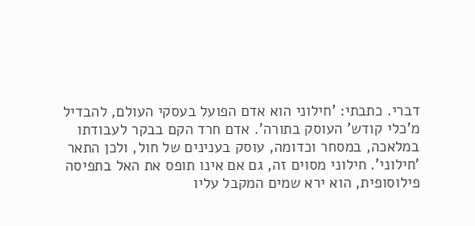דברי. כתבתי: 'חילוני הוא אדם הפועל בעסקי העולם, להבדיל מ'כלי קודש' העוסק בתורה'. אדם חרד הקם בבקר לעבודתו במלאכה, במסחר וכדומה, עוסק בענינים של חול, ולכן התאר 'חילוני'. חילוני מסוים זה, גם אם אינו תופס את האל בתפיסה פילוסופית, הוא ירא שמים המקבל עליו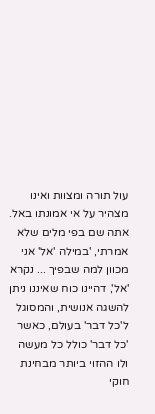עול תורה ומצוות ואינו מצהיר על אי אמונתו באל.
אתה שם בפי מלים שלא אמרתי, 'במילה 'אל' אני מכוון למה שבפיך ... נקרא 'אל', דהיינו כוח שאיננו ניתן להשגה אנושית, והמסוגל ל'כל דבר' בעולם, כאשר 'כל דבר' כולל כל מעשה ולו ההזוי ביותר מבחינת חוקי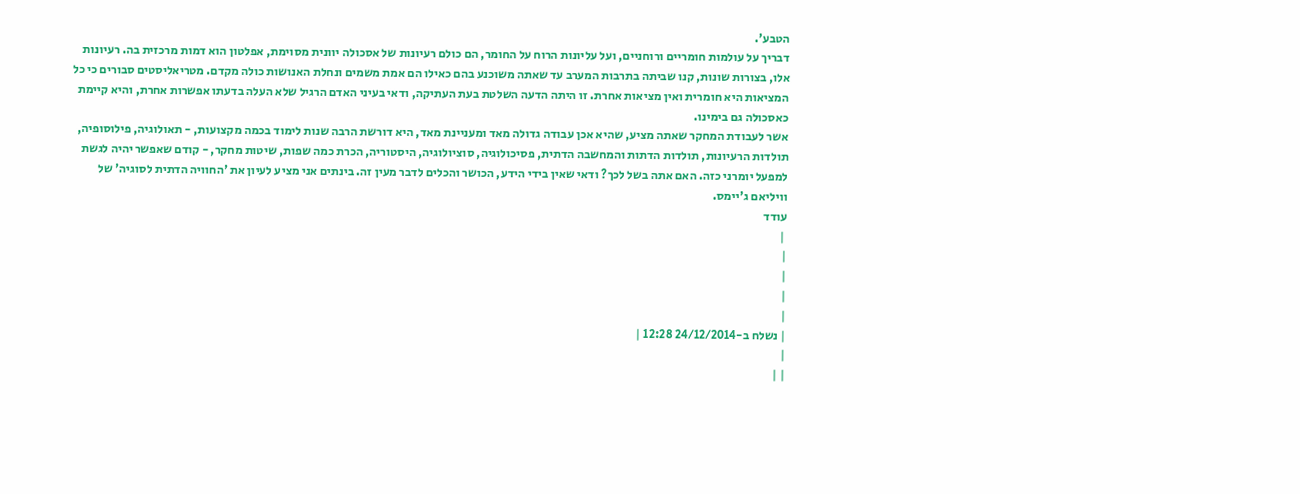הטבע'.
דבריך על עולמות חומריים ורוחניים, ועל עליונות הרוח על החומר, הם כולם רעיונות של אסכולה יוונית מסוימת, אפלטון הוא דמות מרכזית בה. רעיונות אלו, בצורות שונות, קנו שביתה בתרבות המערב עד שאתה משוכנע בהם כאילו הם אמת משמים ונחלת האנושות כולה מקדם. מטריאליסטים סבורים כי כל המציאות היא חומרית ואין מציאות אחרת. זו היתה הדעה השלטת בעת העתיקה, ודאי בעיני האדם הרגיל שלא העלה בדעתו אפשרות אחרת, והיא קיימת כאסכולה גם בימינו.
אשר לעבודת המחקר שאתה מציע, שהיא אכן עבודה גדולה מאד ומעניינת מאד, היא דורשת הרבה שנות לימוד בכמה מקצועות, - תאולוגיה, פילוסופיה, תולדות הרעיונות, תולדות הדתות והמחשבה הדתית, פסיכולוגיה, סוציולוגיה, היסטוריה, הכרת כמה שפות, שיטות מחקר, - קודם שאפשר יהיה לגשת למפעל יומרני כזה. האם אתה בשל לכך? ודאי שאין בידי הידע, הכושר והכלים לדבר מעין זה. בינתים אני מציע לעיון את 'החוויה הדתית לסוגיה' של וויליאם ג'יימס.
עודד
 |
|
|
|
|
| נשלח ב-24/12/2014 12:28 |
|
| |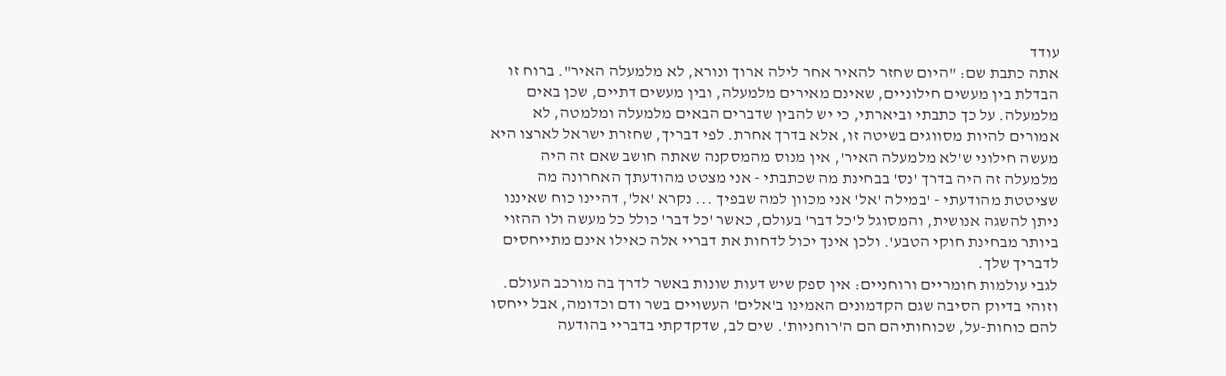עודד
אתה כתבת שם: "היום שחזר להאיר אחר לילה ארוך ונורא, לא מלמעלה האיר". ברוח זו הבדלת בין מעשים חילוניים, שאינם מאירים מלמעלה, ובין מעשים דתיים, שכן באים מלמעלה. על כך כתבתי וביארתי, כי יש להבין שדברים הבאים מלמעלה ומלמטה, לא אמורים להיות מסווגים בשיטה זו, אלא בדרך אחרת. לפי דבריך, שחזרת ישראל לארצו היא מעשה חילוני ש'לא מלמעלה האיר', אין מנוס מהמסקנה שאתה חושב שאם זה היה מלמעלה זה היה בדרך 'נס' בבחינת מה שכתבתי - אני מצטט מהודעתך האחרונה מה שציטטת מהודעתי - 'במילה 'אל' אני מכוון למה שבפיך ... נקרא 'אל', דהיינו כוח שאיננו ניתן להשגה אנושית, והמסוגל ל'כל דבר' בעולם, כאשר 'כל דבר' כולל כל מעשה ולו ההזוי ביותר מבחינת חוקי הטבע'. ולכן אינך יכול לדחות את דבריי אלה כאילו אינם מתייחסים לדבריך שלך.
לגבי עולמות חומריים ורוחניים: אין ספק שיש דעות שונות באשר לדרך בה מורכב העולם. וזוהי בדיוק הסיבה שגם הקדמונים האמינו ב'אלים' העשויים בשר ודם וכדומה, אבל ייחסו להם כוחות-על, שכוחותיהם הם ה'רוחניות'. שים לב, שדקדקתי בדבריי בהודעה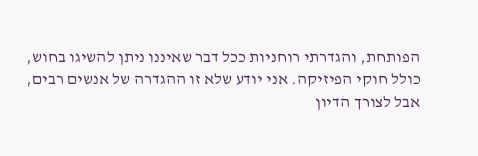הפותחת, והגדרתי רוחניות ככל דבר שאיננו ניתן להשיגו בחוש, כולל חוקי הפיזיקה. אני יודע שלא זו ההגדרה של אנשים רבים, אבל לצורך הדיון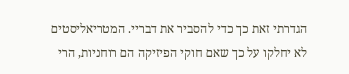הגדרתי זאת כך כדי להסביר את דבריי. המטריאליסטים לא יחלקו על כך שאם חוקי הפיזיקה הם רוחניות, הרי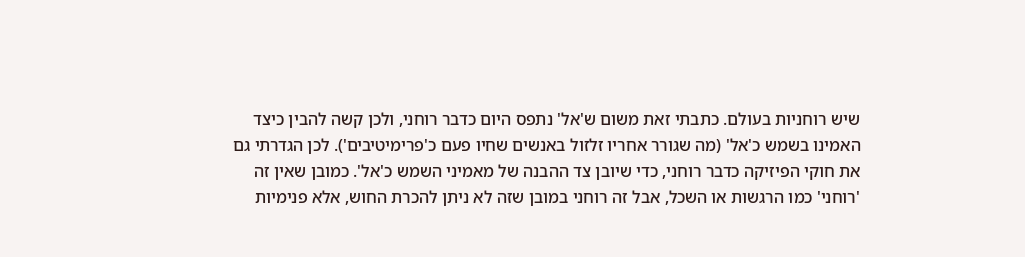שיש רוחניות בעולם. כתבתי זאת משום ש'אל' נתפס היום כדבר רוחני, ולכן קשה להבין כיצד האמינו בשמש כ'אל' (מה שגורר אחריו זלזול באנשים שחיו פעם כ'פרימיטיבים'). לכן הגדרתי גם את חוקי הפיזיקה כדבר רוחני, כדי שיובן צד ההבנה של מאמיני השמש כ'אל'. כמובן שאין זה 'רוחני' כמו הרגשות או השכל, אבל זה רוחני במובן שזה לא ניתן להכרת החוש, אלא פנימיות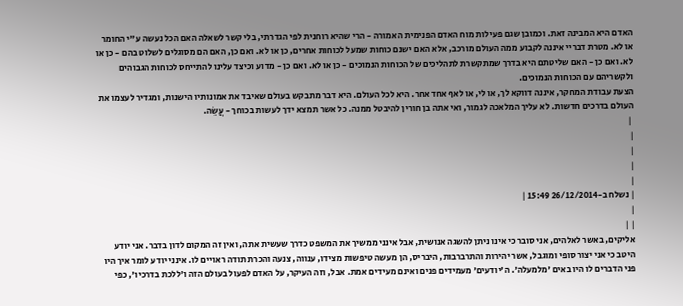האדם היא המבינה זאת. וכמובן שגם פעילות מוח האדם הפנימית האמורה - הרי שהיא רוחנית לפי הגדרתי, בלי קשר לשאלה האם הכל נעשה ע"י החומר או לא. מטרת דבריי איננה לקבוע ממה העולם מורכב, אלא האם ישנם כוחות שמעל לכוחות אחרים, כן או לא. ואם כן, האם הם מסוגלים לשלוט בהם - כן או לא. ואם כן - האם שליטתם היא בדרך שמתקשרת לתהליכים של הכוחות הנמוכים - כן או לא. ואם כן - מדוע וכיצד עלינו להתייחס לכוחות הגבוהים ולקשריהם עם הכוחות הנמוכים.
הצעת עבודת המחקר, איננה דווקא לך, או לי, או לאף אחד אחר. היא לכל העולם. היא דבר מתבקש בעולם שאיבד את אמונותיו הישנות, ומגדיר לעצמו את העולם בדרכים חדשות. לא עליך המלאכה לגמור, ואי אתה בן חורין להיבטל ממנה. כל אשר תמצא ידך לעשות בכוחך - עֲשֵׂה.
 |
|
|
|
|
| נשלח ב-26/12/2014 15:49 |
|
| |
אליקים, באשר לאלהים, אני סובר כי אינו ניתן להשגה אנושית, אבל אינני ממשיך את המשפט כדרך שעשית אתה, ואין זה המקום לדון בדבר. אני יודע היטב כי אני יצור סופי ומוגבל, אשר יהירות והתרברבות, היבריס, הן מעשה טיפשות מצידו, ענווה, צנעה והכרת תודה ראויים לו. אינני יודע לומר איך היו פני הדברים לו היו באים 'מלמעלה'. ה'יודעים' מעמידים פנים ואינם מעידים אמת. אבל, וזה העיקר, על האדם לפעול בעולם הזה ו'ללכת בדרכיו', כפי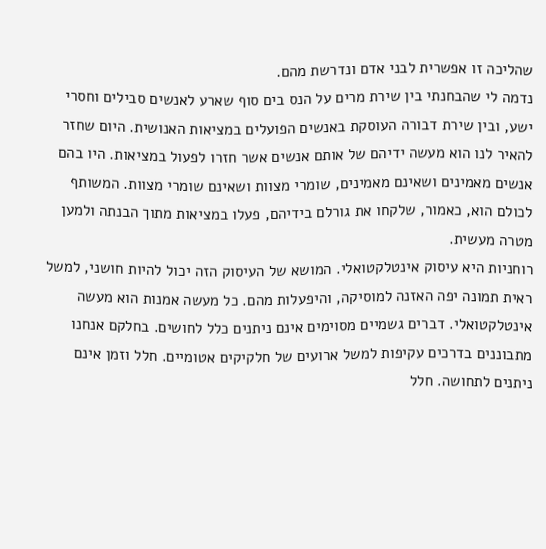שהליכה זו אפשרית לבני אדם ונדרשת מהם.
נדמה לי שהבחנתי בין שירת מרים על הנס בים סוף שארע לאנשים סבילים וחסרי ישע, ובין שירת דבורה העוסקת באנשים הפועלים במציאות האנושית. היום שחזר להאיר לנו הוא מעשה ידיהם של אותם אנשים אשר חזרו לפעול במציאות. היו בהם אנשים מאמינים ושאינם מאמינים, שומרי מצוות ושאינם שומרי מצוות. המשותף לכולם הוא, כאמור, שלקחו את גורלם בידיהם, פעלו במציאות מתוך הבנתה ולמען מטרה מעשית.
רוחניות היא עיסוק אינטלקטואלי. המושא של העיסוק הזה יכול להיות חושני, למשל ראית תמונה יפה האזנה למוסיקה, והיפעלות מהם. כל מעשה אמנות הוא מעשה אינטלקטואלי. דברים גשמיים מסוימים אינם ניתנים כלל לחושים. בחלקם אנחנו מתבוננים בדרכים עקיפות למשל ארועים של חלקיקים אטומיים. חלל וזמן אינם ניתנים לתחושה. חלל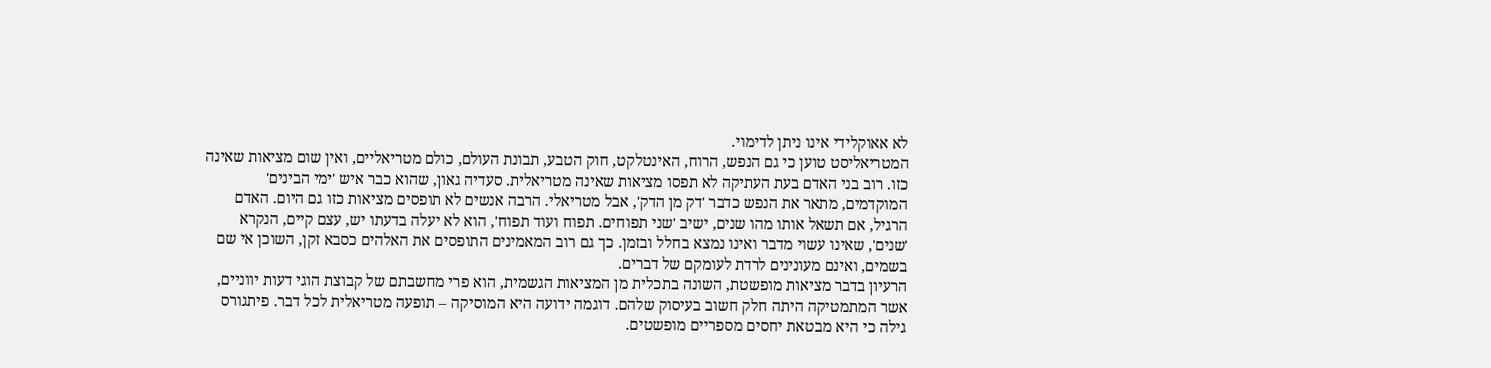לא אאוקלידי אינו ניתן לדימוי.
המטריאליסט טוען כי גם הנפש, הרוח, האינטלקט, חוק הטבע, תבונת העולם, כולם מטריאליים, ואין שום מציאות שאינה כזו. רוב בני האדם בעת העתיקה לא תפסו מציאות שאינה מטריאלית. סעדיה גאון, שהוא כבר איש 'ימי הבינים' המוקדמים, מתאר את הנפש כדבר 'דק מן הדק', אבל מטריאלי. הרבה אנשים לא תופסים מציאות כזו גם היום. האדם הרגיל, אם תשאל אותו מהו שנים, ישיב 'שני תפוחים. תפוח ועוד תפוח', הוא לא יעלה בדעתו יש, עצם קיים, הנקרא 'שנים', שאינו עשוי מדבר ואינו נמצא בחלל ובזמן. כך גם רוב המאמינים התופסים את האלהים כסבא זקן, השוכן אי שם בשמים, ואינם מעונינים לרדת לעומקם של דברים.
הרעיון בדבר מציאות מופשטת, השונה בתכלית מן המציאות הגשמית, הוא פרי מחשבתם של קבוצת הוגי דעות יווניים, אשר המתמטיקה היתה חלק חשוב בעיסוק שלהם. דוגמה ידועה היא המוסיקה – תופעה מטריאלית לכל דבר. פיתגורס גילה כי היא מבטאת יחסים מספריים מופשטים.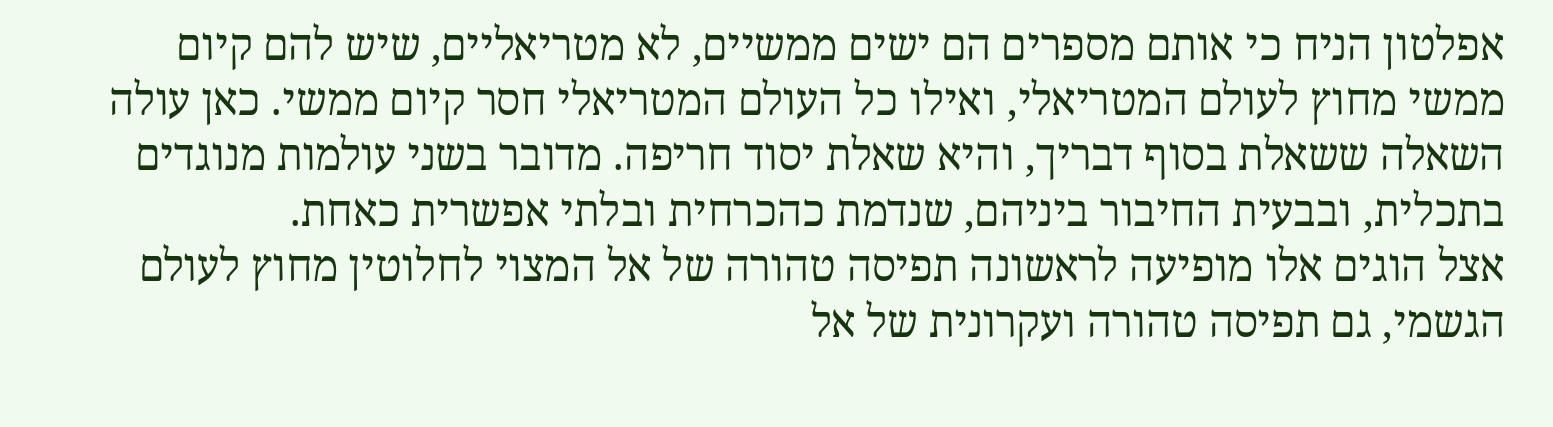אפלטון הניח כי אותם מספרים הם ישים ממשיים, לא מטריאליים, שיש להם קיום ממשי מחוץ לעולם המטריאלי, ואילו כל העולם המטריאלי חסר קיום ממשי. כאן עולה השאלה ששאלת בסוף דבריך, והיא שאלת יסוד חריפה. מדובר בשני עולמות מנוגדים בתכלית, ובבעית החיבור ביניהם, שנדמת כהכרחית ובלתי אפשרית כאחת.
אצל הוגים אלו מופיעה לראשונה תפיסה טהורה של אל המצוי לחלוטין מחוץ לעולם הגשמי, גם תפיסה טהורה ועקרונית של אל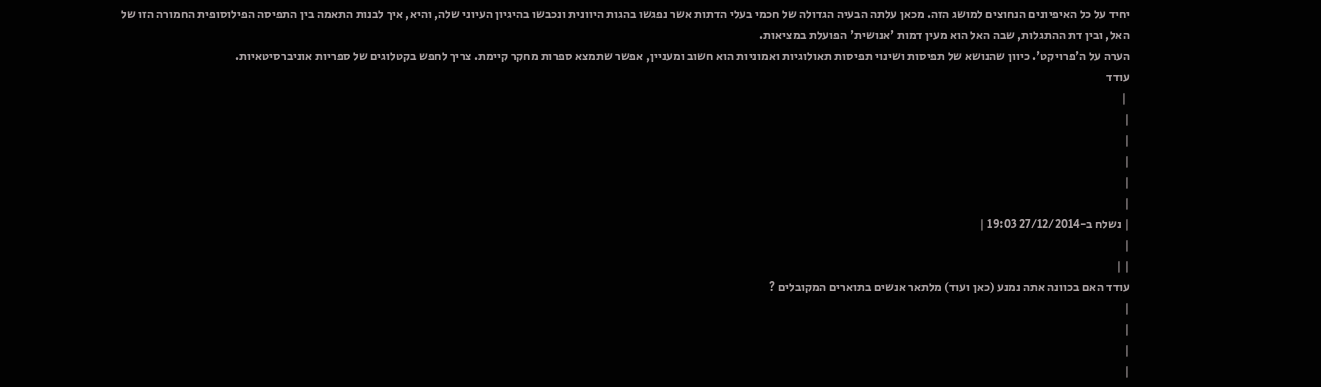יחיד על כל האיפיונים הנחוצים למושג הזה. מכאן עלתה הבעיה הגדולה של חכמי בעלי הדתות אשר נפגשו בהגות היוונית ונכבשו בהיגיון העיוני שלה, והיא, איך לבנות התאמה בין התפיסה הפילוסופית החמורה הזו של האל, ובין דת ההתגלות, שבה האל הוא מעין דמות 'אנושית' הפועלת במציאות.
הערה על ה'פרויקט'. כיוון שהנושא של תפיסות ושינוי תפיסות תאולוגיות ואמוניות הוא חשוב ומעניין, אפשר שתמצא ספרות מחקר קיימת. צריך לחפש בקטלוגים של ספריות אוניברסיטאיות.
עודד
 |
|
|
|
|
|
| נשלח ב-27/12/2014 19:03 |
|
| |
עודד האם בכוונה אתה נמנע (כאן ועוד) מלתאר אנשים בתוארים המקובלים ?
|
|
|
|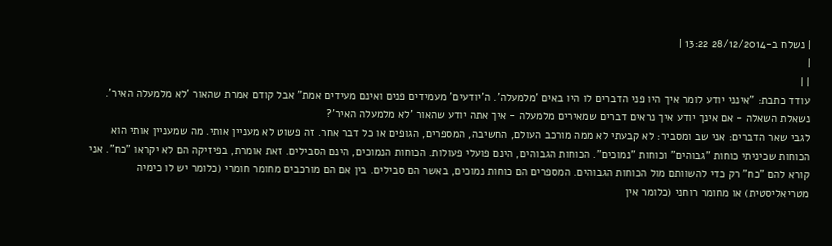| נשלח ב-28/12/2014 13:22 |
|
| |
עודד כתבת: "אינני יודע לומר איך היו פני הדברים לו היו באים 'מלמעלה'. ה'יודעים' מעמידים פנים ואינם מעידים אמת" אבל קודם אמרת שהאור 'לא מלמעלה האיר'. נשאלת השאלה - אם אינך יודע איך נראים דברים שמאירים מלמעלה - איך אתה יודע שהאור 'לא מלמעלה האיר'?
לגבי שאר הדברים: אני שב ומסביר: לא קבעתי לא ממה מורכב העולם, החשיבה, המספרים, הגופים או כל דבר אחר. זה פשוט לא מעניין אותי. מה שמעניין אותי הוא הכוחות שכיניתי כוחות "גבוהים" וכוחות "נמוכים". הכוחות הגבוהים, הינם פועלי פעולות. הכוחות הנמוכים, הינם הסבילים. זאת אומרת, בפיזיקה הם לא יקראו "כח". אני קורא להם "כח" רק כדי להשוותם מול הכוחות הגבוהים. המספרים הם כוחות נמוכים, באשר הם סבילים. בין אם הם מורכבים מחומר חומרי (כלומר יש לו כימיה מטריאליסטית) או מחומר רוחני (כלומר אין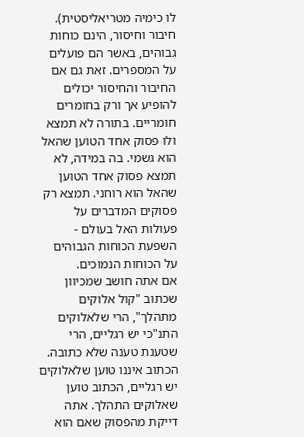לו כימיה מטריאליסטית). חיבור וחיסור, הינם כוחות גבוהים, באשר הם פועלים על המספרים. זאת גם אם החיבור והחיסור יכולים להופיע אך ורק בחומרים חומריים. בתורה לא תמצא ולו פסוק אחד הטוען שהאל הוא גשמי. בה במידה, לא תמצא פסוק אחד הטוען שהאל הוא רוחני. תמצא רק פסוקים המדברים על פעולות האל בעולם - השפעת הכוחות הגבוהים על הכוחות הנמוכים.
אם אתה חושב שמכיוון שכתוב "קול אלוקים מתהלך", הרי שלאלוקים התנ"כי יש רגליים, הרי שטענת טענה שלא כתובה. הכתוב איננו טוען שלאלוקים יש רגליים, הכתוב טוען שאלוקים התהלך. אתה דייקת מהפסוק שאם הוא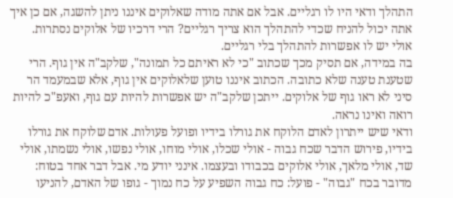התהלך ודאי היו לו רגליים. אבל אם אתה מודה שאלוקים איננו ניתן להשגה, אם כן איך אתה יכול להניח שכדי להתהלך הוא צריך רגליים? הרי דרכיו של אלוקים נסתרות. אולי יש לו אפשרות להתהלך בלי רגליים.
בה במידה, אם תסיק מכך שכתוב "כי לא ראיתם כל תמונה", שלקב"ה אין גוף. הרי שטענת טענה שלא כתובה. הכתוב איננו טוען שלאלוקים אין גוף, אלא שבמעמד הר סיני לא ראו גוף של אלוקים. ייתכן שלקב"ה יש אפשרות להיות עם גוף, ואעפ"כ להיות רואה ואינו נראה.
ודאי שיש ייתרון לאדם הלוקח את גורלו בידיו ופועל פעולות. אדם שלוקח את גורלו בידיו, פירוש הדבר שכח גבוה - אולי שכלו, אולי מוחו, אולי נפשו, אולי נשמתו, אולי שד, אולי מלאך, אולי אלוקים בכבודו ובעצמו. אינני יודע מי. אבל דבר אחד בטוח: מדובר בכח "גבוה" - פועל: כח גבוה השפיע על כח נמוך - גופו של האדם, להניעו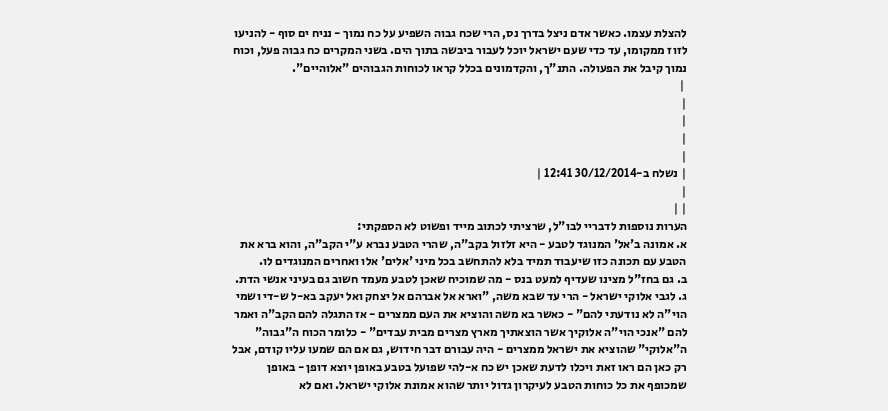להצלת עצמו. כאשר אדם ניצל בדרך נס, הרי שכח גבוה השפיע על כח נמוך - נניח ים סוף - להניעו לזוז ממקומו, עד כדי שעם ישראל יוכל לעבור ביבשה בתוך הים. בשני המקרים כח גבוה פעל, וכוח נמוך קיבל את הפעולה. התנ"ך, והקדמונים בכלל קראו לכוחות הגבוהים "אלוהיים".
 |
|
|
|
|
| נשלח ב-30/12/2014 12:41 |
|
| |
הערות נוספות לדבריי לבו"ל, שרציתי לכתוב מייד ופשוט לא הספקתי:
א. אמונה ב'אל' המנוגד לטבע - היא זלזול בקב"ה, שהרי הטבע נברא ע"י הקב"ה, והוא ברא את הטבע עם תכונה כזו שיעבוד תמיד בלא להתחשב בכל מיני 'אלים' אלו ואחרים המנוגדים לו.
ב. גם בחז"ל מצינו שעדיף למעט בנס - מה שמוכיח שאכן לטבע מעמד חשוב גם בעיני אנשי הדת.
ג. לגבי אלוקי ישראל - הרי עד שבא משה, "וארא אל אברהם אל יצחק ואל יעקב בא-ל ש-די ושמי הוי"ה לא נודעתי להם" - כאשר בא משה והוציא את העם ממצרים - אז התגלה להם הקב"ה ואמר להם "אנכי הוי"ה אלוקיך אשר הוצאתיך מארץ מצרים מבית עבדים" - כלומר הכוח ה"גבוה" ה"אלוקי" שהוציא את ישראל ממצרים - היה עבורם דבר חידוש, גם אם הם שמעו עליו קודם, אבל רק כאן הם ראו זאת ויכלו לדעת שאכן יש כח א-להי שפועל בטבע באופן יוצא דופן - באופן שמכופף את כל כוחות הטבע לעיקרון גדול יותר שהוא אמונת אלוקי ישראל. ואם לא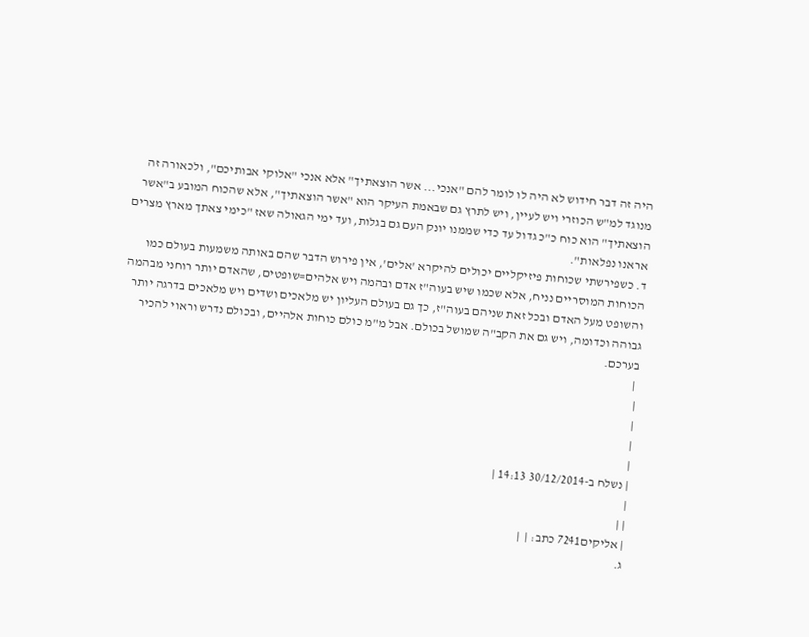היה זה דבר חידוש לא היה לו לומר להם "אנכי... אשר הוצאתיך" אלא אנכי "אלוקי אבותיכם", ולכאורה זה מנוגד למ"ש הכוזרי ויש לעיין, ויש לתרץ גם שבאמת העיקר הוא "אשר הוצאתיך", אלא שהכוח המובע ב"אשר הוצאתיך" הוא כוח כ"כ גדול עד כדי שממנו יונק העם גם בגלות, ועד ימי הגאולה שאז "כימי צאתך מארץ מצרים אראנו נפלאות".
ד. כשפירשתי שכוחות פיזיקליים יכולים להיקרא 'אלים', אין פירוש הדבר שהם באותה משמעות בעולם כמו הכוחות המוסריים נניח, אלא שכמו שיש בעוה"ז אדם ובהמה ויש אלהים=שופטים, שהאדם יותר רוחני מבהמה והשופט מעל האדם ובכל זאת שניהם בעוה"ז, כך גם בעולם העליון יש מלאכים ושדים ויש מלאכים בדרגה יותר גבוהה וכדומה, ויש גם את הקב"ה שמושל בכולם. אבל מ"מ כולם כוחות אלהיים, ובכולם נדרש וראוי להכיר בערכם.
 |
|
|
|
|
| נשלח ב-30/12/2014 14:13 |
|
| |
| אליקים7241 כתב: |  |
ג.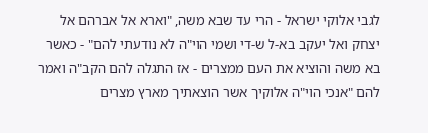לגבי אלוקי ישראל - הרי עד שבא משה, "וארא אל אברהם אל יצחק ואל יעקב בא-ל ש-די ושמי הוי"ה לא נודעתי להם" - כאשר בא משה והוציא את העם ממצרים - אז התגלה להם הקב"ה ואמר להם "אנכי הוי"ה אלוקיך אשר הוצאתיך מארץ מצרים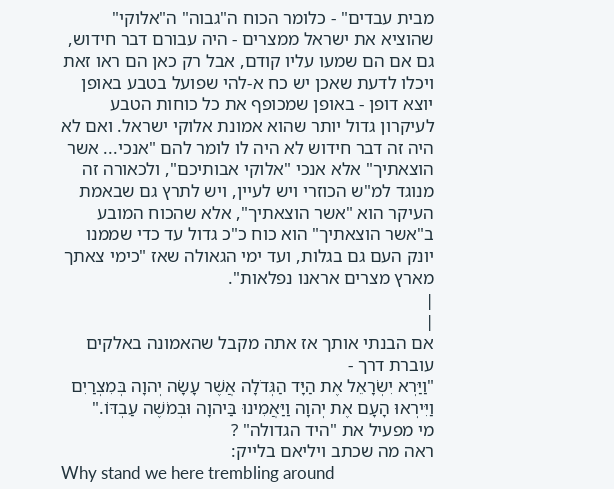מבית עבדים" - כלומר הכוח ה"גבוה" ה"אלוקי" שהוציא את ישראל ממצרים - היה עבורם דבר חידוש, גם אם הם שמעו עליו קודם, אבל רק כאן הם ראו זאת ויכלו לדעת שאכן יש כח א-להי שפועל בטבע באופן יוצא דופן - באופן שמכופף את כל כוחות הטבע לעיקרון גדול יותר שהוא אמונת אלוקי ישראל. ואם לא היה זה דבר חידוש לא היה לו לומר להם "אנכי... אשר הוצאתיך" אלא אנכי "אלוקי אבותיכם", ולכאורה זה מנוגד למ"ש הכוזרי ויש לעיין, ויש לתרץ גם שבאמת העיקר הוא "אשר הוצאתיך", אלא שהכוח המובע ב"אשר הוצאתיך" הוא כוח כ"כ גדול עד כדי שממנו יונק העם גם בגלות, ועד ימי הגאולה שאז "כימי צאתך מארץ מצרים אראנו נפלאות".
|
|
אם הבנתי אותך אז אתה מקבל שהאמונה באלקים עוברת דרך -
"וַיַּרְא יִשְׂרָאֵל אֶת הַיָּד הַגְּדֹלָה אֲשֶׁר עָשָׂה יְהוָה בְּמִצְרַיִם וַיִּירְאוּ הָעָם אֶת יְהוָה וַיַּאֲמִינוּ בַּיהוָה וּבְמֹשֶׁה עַבְדּוֹ."
מי מפעיל את "היד הגדולה" ?
ראה מה שכתב ויליאם בלייק:
Why stand we here trembling around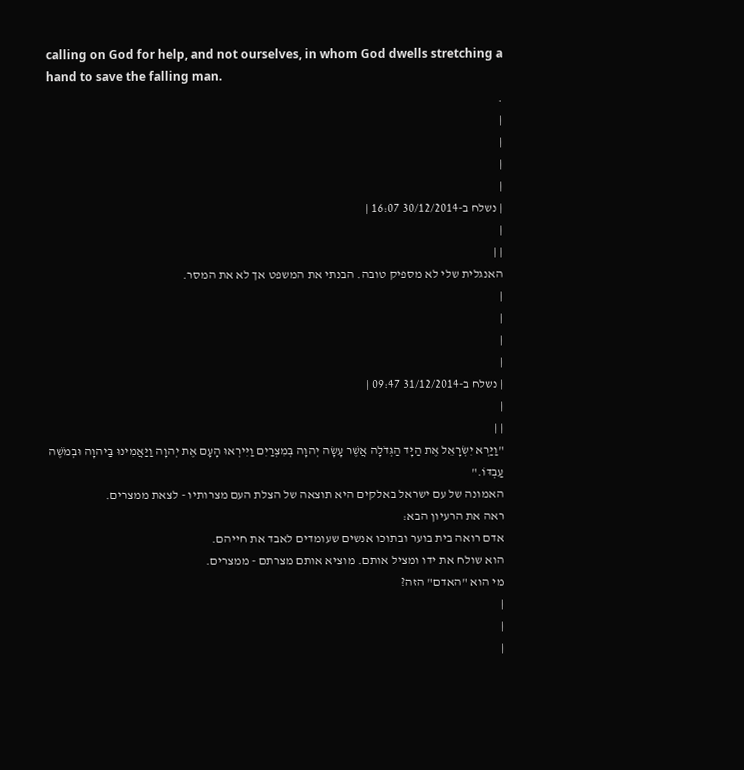calling on God for help, and not ourselves, in whom God dwells stretching a hand to save the falling man.
.
|
|
|
|
| נשלח ב-30/12/2014 16:07 |
|
| |
האנגלית שלי לא מספיק טובה. הבנתי את המשפט אך לא את המסר.
|
|
|
|
| נשלח ב-31/12/2014 09:47 |
|
| |
"וַיַּרְא יִשְׂרָאֵל אֶת הַיָּד הַגְּדֹלָה אֲשֶׁר עָשָׂה יְהוָה בְּמִצְרַיִם וַיִּירְאוּ הָעָם אֶת יְהוָה וַיַּאֲמִינוּ בַּיהוָה וּבְמֹשֶׁה עַבְדּוֹ."
האמונה של עם ישראל באלקים היא תוצאה של הצלת העם מצרותיו - לצאת ממצרים.
ראה את הרעיון הבא:
אדם רואה בית בוער ובתוכו אנשים שעומדים לאבד את חייהם.
הוא שולח את ידו ומציל אותם. מוציא אותם מצרתם - ממצרים.
מי הוא "האדם" הזה?
|
|
|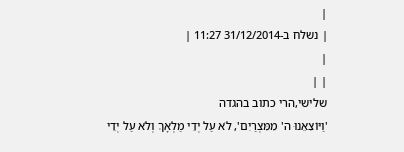|
| נשלח ב-31/12/2014 11:27 |
|
| |
שלישי,הרי כתוב בהגדה
'וַיּוֹצִאֵנוּ ה' מִמִּצְרַיִם', לֹא עַל יְדֵי מַלְאָךְ וְלֹא עַל יְדֵי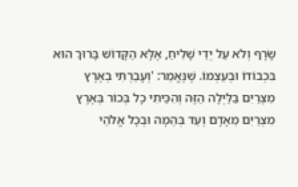שָׂרָף וְלֹא עַל יְדֵי שָׁלִיחַ, אֶלָּא הַקָּדוֹשׁ בָּרוּךְ הוּא בִּכְבוֹדוֹ וּבְעַצְמוֹ. שֶׁנֶּאֱמַר: 'וְעָבַרְתִּי בְאֶרֶץ מִצְרַיִם בַּלַּיְלָה הַזֶּה וְהִכֵּיתִי כָל בְּכוֹר בְּאֶרֶץ מִצְרַיִם מֵאָדָם וְעַד בְּהֵמָה וּבְכָל אֱלֹהֵי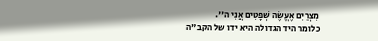מִצְרַיִם אֶעֱשֶׂה שְׁפָטִים אֲנִי ה''.
כלומר היד הגדולה היא ידו של הקב"ה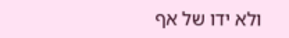ולא ידו של אף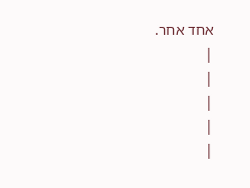אחד אחר.
|
|
|
|
|